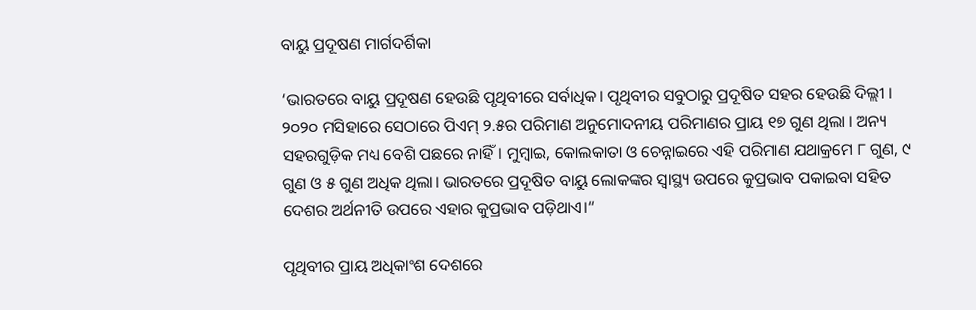ବାୟୁ ପ୍ରଦୂଷଣ ମାର୍ଗଦର୍ଶିକା

‘ଭାରତରେ ବାୟୁ ପ୍ରଦୂଷଣ ହେଉଛି ପୃଥିବୀରେ ସର୍ବାଧିକ। ପୃଥିବୀର ସବୁଠାରୁ ପ୍ରଦୂଷିତ ସହର ହେଉଛି ଦିଲ୍ଲୀ । ୨୦୨୦ ମସିହାରେ ସେଠାରେ ପିଏମ୍‌ ୨.୫ର ପରିମାଣ ଅନୁମୋଦନୀୟ ପରିମାଣର ପ୍ରାୟ ୧୭ ଗୁଣ ଥିଲା । ଅନ୍ୟ ସହରଗୁଡ଼ିକ ମଧ୍ୟ ବେଶି ପଛରେ ନାହିଁ। ମୁମ୍ବାଇ, କୋଲକାତା ଓ ଚେନ୍ନାଇରେ ଏହି ପରିମାଣ ଯଥାକ୍ରମେ ୮ ଗୁଣ, ୯ ଗୁଣ ଓ ୫ ଗୁଣ ଅଧିକ ଥିଲା। ଭାରତରେ ପ୍ରଦୂଷିତ ବାୟୁ ଲୋକଙ୍କର ସ୍ବାସ୍ଥ୍ୟ ଉପରେ କୁପ୍ରଭାବ ପକାଇବା ସହିତ ଦେଶର ଅର୍ଥନୀତି ଉପରେ ଏହାର କୁପ୍ରଭାବ ପଡ଼ିଥାଏ।“

ପୃଥିବୀର ପ୍ରାୟ ଅଧିକାଂଶ ଦେଶରେ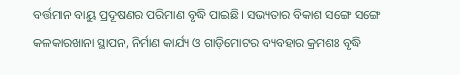ବର୍ତ୍ତମାନ ବାୟୁ ପ୍ରଦୂଷଣର ପରିମାଣ ବୃଦ୍ଧି ପାଇଛି। ସଭ୍ୟତାର ବିକାଶ ସଙ୍ଗେ ସଙ୍ଗେ କଳକାରଖାନା ସ୍ଥାପନ, ନିର୍ମାଣ କାର୍ଯ୍ୟ ଓ ଗାଡ଼ିମୋଟର ବ୍ୟବହାର କ୍ରମଶଃ ବୃଦ୍ଧି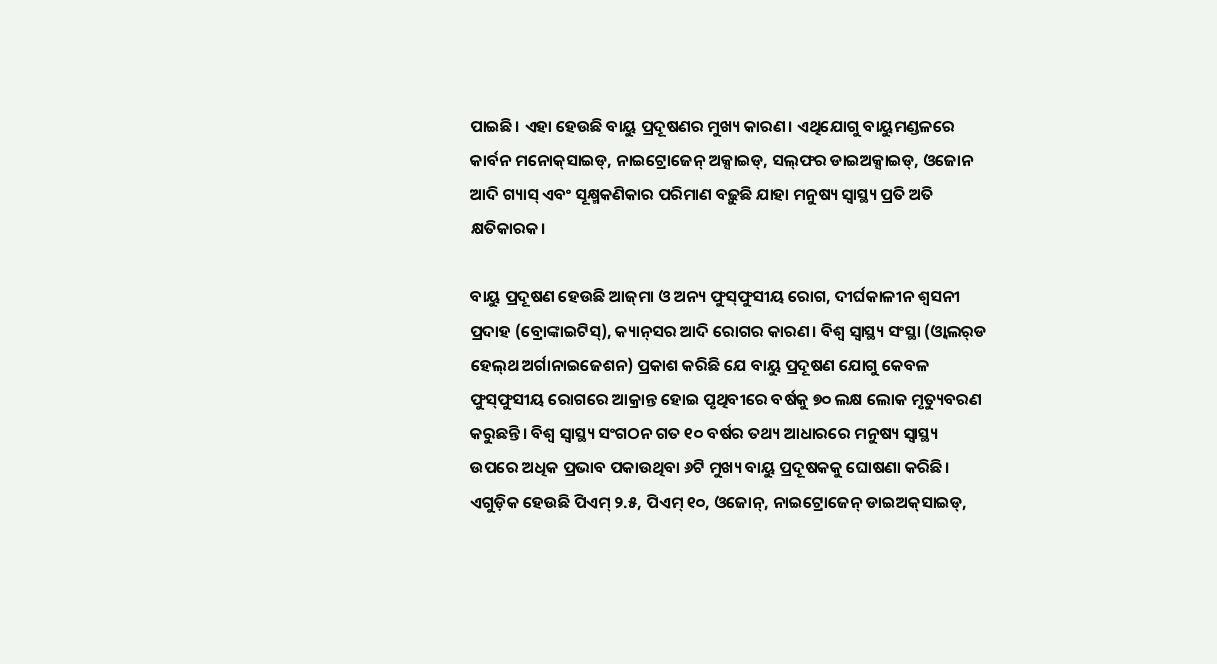ପାଇଛି। ଏହା ହେଉଛି ବାୟୁ ପ୍ରଦୂଷଣର ମୁଖ୍ୟ କାରଣ। ଏଥିଯୋଗୁ ବାୟୁମଣ୍ଡଳରେ କାର୍ବନ ମନୋକ୍‌ସାଇଡ୍‌, ନାଇଟ୍ରୋଜେନ୍‌ ଅକ୍ସାଇଡ୍‌, ସଲ୍‌ଫର ଡାଇଅକ୍ସାଇଡ୍‌, ଓଜୋନ ଆଦି ଗ୍ୟାସ୍‌ ଏବଂ ସୂକ୍ଷ୍ମକଣିକାର ପରିମାଣ ବଢ଼ୁଛି ଯାହା ମନୁଷ୍ୟ ସ୍ବାସ୍ଥ୍ୟ ପ୍ରତି ଅତି କ୍ଷତିକାରକ।

ବାୟୁ ପ୍ରଦୂଷଣ ହେଉଛି ଆଜ୍‌ମା ଓ ଅନ୍ୟ ଫୁସ୍‌ଫୁସୀୟ ରୋଗ, ଦୀର୍ଘକାଳୀନ ଶ୍ୱସନୀ ପ୍ରଦାହ (ବ୍ରୋଙ୍କାଇଟିସ୍‌), କ୍ୟାନ୍‌ସର ଆଦି ରୋଗର କାରଣ। ବିଶ୍ୱ ସ୍ବାସ୍ଥ୍ୟ ସଂସ୍ଥା (ଓ୍ବାଲର୍‌ଡ ହେଲ୍‌ଥ ଅର୍ଗାନାଇଜେଶନ) ପ୍ରକାଶ କରିଛି ଯେ ବାୟୁ ପ୍ରଦୂଷଣ ଯୋଗୁ କେବଳ ଫୁସ୍‌ଫୁସୀୟ ରୋଗରେ ଆକ୍ରାନ୍ତ ହୋଇ ପୃଥିବୀରେ ବର୍ଷକୁ ୭୦ ଲକ୍ଷ ଲୋକ ମୃତ୍ୟୁବରଣ କରୁଛନ୍ତି। ବିଶ୍ୱ ସ୍ବାସ୍ଥ୍ୟ ସଂଗଠନ ଗତ ୧୦ ବର୍ଷର ତଥ୍ୟ ଆଧାରରେ ମନୁଷ୍ୟ ସ୍ବାସ୍ଥ୍ୟ ଉପରେ ଅଧିକ ପ୍ରଭାବ ପକାଉଥିବା ୬ଟି ମୁଖ୍ୟ ବାୟୁ ପ୍ରଦୂଷକକୁ ଘୋଷଣା କରିଛି। ଏଗୁଡ଼ିକ ହେଉଛି ପିଏମ୍‌ ୨.୫, ପିଏମ୍‌ ୧୦, ଓଜୋନ୍‌, ନାଇଟ୍ରୋଜେନ୍‌ ଡାଇଅକ୍‌ସାଇଡ୍‌,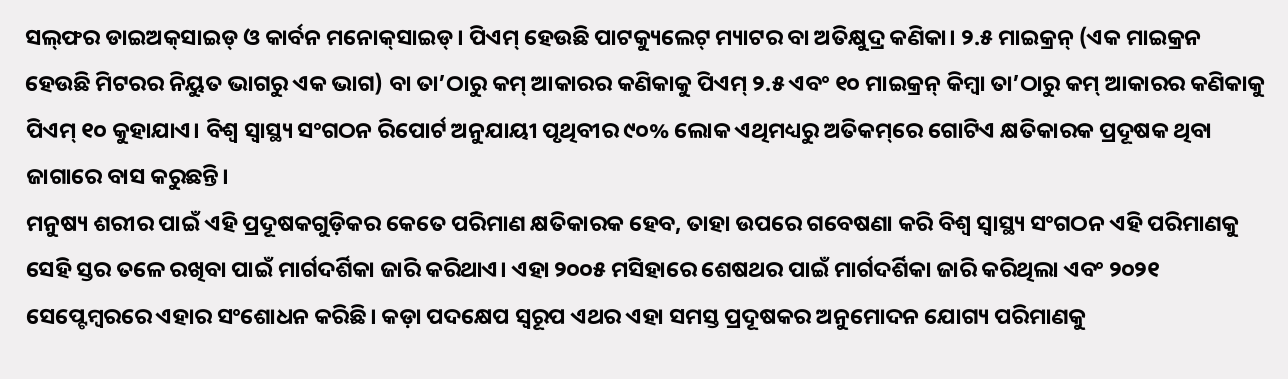ସଲ୍‌ଫର ଡାଇଅକ୍‌ସାଇଡ୍‌ ଓ କାର୍ବନ ମନୋକ୍‌ସାଇଡ୍‌। ପିଏମ୍‌ ହେଉଛି ପାଟକ୍ୟୁଲେଟ୍‌ ମ୍ୟାଟର ବା ଅତିକ୍ଷୁଦ୍ର କଣିକା। ୨.୫ ମାଇକ୍ରନ୍‌ (ଏକ ମାଇକ୍ରନ ହେଉଛି ମିଟରର ନିୟୁତ ଭାଗରୁ ଏକ ଭାଗ) ବା ତା’ଠାରୁ କମ୍‌ ଆକାରର କଣିକାକୁ ପିଏମ୍‌ ୨.୫ ଏବଂ ୧୦ ମାଇକ୍ରନ୍‌ କିମ୍ବା ତା’ଠାରୁ କମ୍‌ ଆକାରର କଣିକାକୁ ପିଏମ୍‌ ୧୦ କୁହାଯାଏ। ବିଶ୍ୱ ସ୍ବାସ୍ଥ୍ୟ ସଂଗଠନ ରିପୋର୍ଟ ଅନୁଯାୟୀ ପୃଥିବୀର ୯୦% ଲୋକ ଏଥିମଧ୍ୟରୁ ଅତିକମ୍‌ରେ ଗୋଟିଏ କ୍ଷତିକାରକ ପ୍ରଦୂଷକ ଥିବା ଜାଗାରେ ବାସ କରୁଛନ୍ତି।
ମନୁଷ୍ୟ ଶରୀର ପାଇଁ ଏହି ପ୍ରଦୂଷକଗୁଡ଼ିକର କେତେ ପରିମାଣ କ୍ଷତିକାରକ ହେବ, ତାହା ଉପରେ ଗବେଷଣା କରି ବିଶ୍ୱ ସ୍ବାସ୍ଥ୍ୟ ସଂଗଠନ ଏହି ପରିମାଣକୁ ସେହି ସ୍ତର ତଳେ ରଖିବା ପାଇଁ ମାର୍ଗଦର୍ଶିକା ଜାରି କରିଥାଏ। ଏହା ୨୦୦୫ ମସିହାରେ ଶେଷଥର ପାଇଁ ମାର୍ଗଦର୍ଶିକା ଜାରି କରିଥିଲା ଏବଂ ୨୦୨୧ ସେପ୍ଟେମ୍ବରରେ ଏହାର ସଂଶୋଧନ କରିଛି। କଡ଼ା ପଦକ୍ଷେପ ସ୍ବରୂପ ଏଥର ଏହା ସମସ୍ତ ପ୍ରଦୂଷକର ଅନୁମୋଦନ ଯୋଗ୍ୟ ପରିମାଣକୁ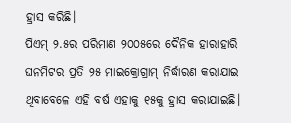ହ୍ରାସ କରିଛି।
ପିଏମ୍‌ ୨.୫ର ପରିମାଣ ୨୦୦୫ରେ ଦୈନିକ ହାରାହାରି ଘନମିଟର ପ୍ରତି ୨୫ ମାଇକ୍ରୋଗ୍ରାମ୍‌ ନିର୍ଦ୍ଧାରଣ କରାଯାଇ ଥିବାବେଳେ ଏହି ବର୍ଷ ଏହାକୁ ୧୫କୁ ହ୍ରାସ କରାଯାଇଛି।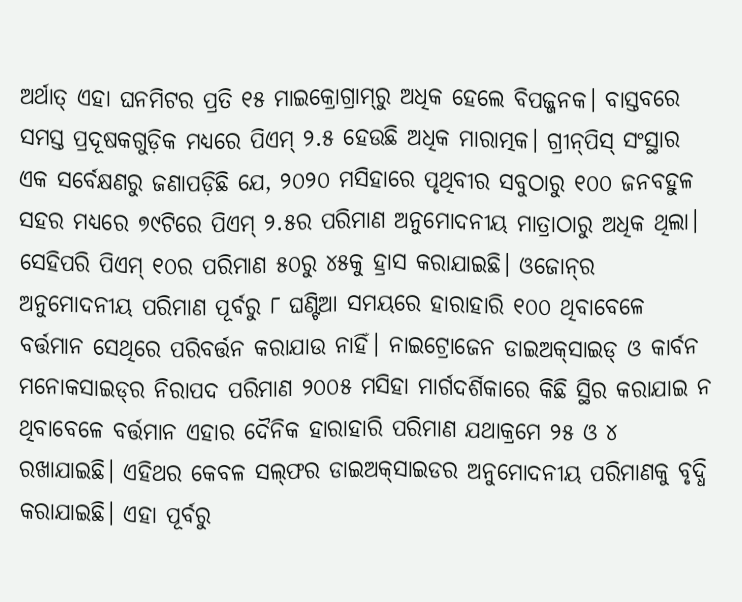ଅର୍ଥାତ୍‌ ଏହା ଘନମିଟର ପ୍ରତି ୧୫ ମାଇକ୍ରୋଗ୍ରାମ୍‌ରୁ ଅଧିକ ହେଲେ ବିପଜ୍ଜନକ। ବାସ୍ତବରେ ସମସ୍ତ ପ୍ରଦୂଷକଗୁଡ଼ିକ ମଧ୍ୟରେ ପିଏମ୍‌ ୨.୫ ହେଉଛି ଅଧିକ ମାରାତ୍ମକ। ଗ୍ରୀନ୍‌ପିସ୍‌ ସଂସ୍ଥାର ଏକ ସର୍ବେକ୍ଷଣରୁ ଜଣାପଡ଼ିଛି ଯେ, ୨୦୨୦ ମସିହାରେ ପୃଥିବୀର ସବୁଠାରୁ ୧୦୦ ଜନବହୁଳ ସହର ମଧ୍ୟରେ ୭୯ଟିରେ ପିଏମ୍‌ ୨.୫ର ପରିମାଣ ଅନୁମୋଦନୀୟ ମାତ୍ରାଠାରୁ ଅଧିକ ଥିଲା। ସେହିପରି ପିଏମ୍‌ ୧୦ର ପରିମାଣ ୫୦ରୁ ୪୫କୁ ହ୍ରାସ କରାଯାଇଛି। ଓଜୋନ୍‌ର ଅନୁମୋଦନୀୟ ପରିମାଣ ପୂର୍ବରୁ ୮ ଘଣ୍ଟିଆ ସମୟରେ ହାରାହାରି ୧୦୦ ଥିବାବେଳେ ବର୍ତ୍ତମାନ ସେଥିରେ ପରିବର୍ତ୍ତନ କରାଯାଉ ନାହିଁ। ନାଇଟ୍ରୋଜେନ ଡାଇଅକ୍‌ସାଇଡ୍‌ ଓ କାର୍ବନ ମନୋକସାଇଡ୍‌ର ନିରାପଦ ପରିମାଣ ୨୦୦୫ ମସିହା ମାର୍ଗଦର୍ଶିକାରେ କିଛି ସ୍ଥିର କରାଯାଇ ନ ଥିବାବେଳେ ବର୍ତ୍ତମାନ ଏହାର ଦୈନିକ ହାରାହାରି ପରିମାଣ ଯଥାକ୍ରମେ ୨୫ ଓ ୪ ରଖାଯାଇଛି। ଏହିଥର କେବଳ ସଲ୍‌ଫର ଡାଇଅକ୍‌ସାଇଡର ଅନୁମୋଦନୀୟ ପରିମାଣକୁ ବୃଦ୍ଧି କରାଯାଇଛି। ଏହା ପୂର୍ବରୁ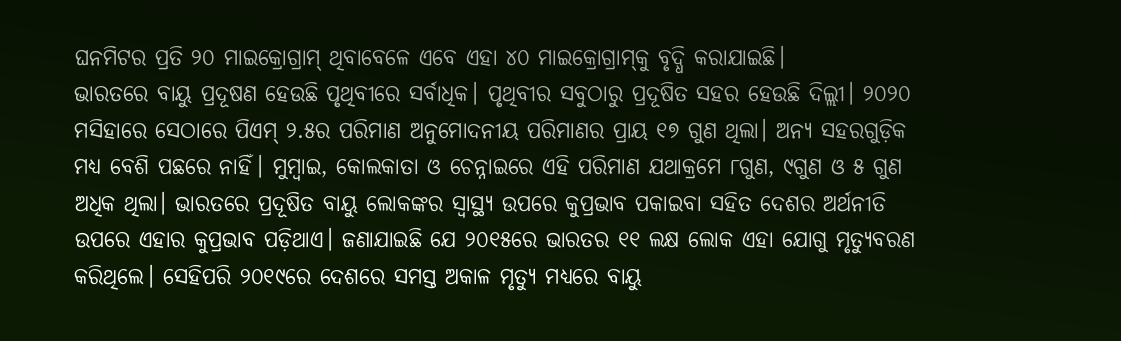ଘନମିଟର ପ୍ରତି ୨୦ ମାଇକ୍ରୋଗ୍ରାମ୍‌ ଥିବାବେଳେ ଏବେ ଏହା ୪୦ ମାଇକ୍ରୋଗ୍ରାମ୍‌କୁ ବୃଦ୍ଧି କରାଯାଇଛି।
ଭାରତରେ ବାୟୁ ପ୍ରଦୂଷଣ ହେଉଛି ପୃଥିବୀରେ ସର୍ବାଧିକ। ପୃଥିବୀର ସବୁଠାରୁ ପ୍ରଦୂଷିତ ସହର ହେଉଛି ଦିଲ୍ଲୀ। ୨୦୨୦ ମସିହାରେ ସେଠାରେ ପିଏମ୍‌ ୨.୫ର ପରିମାଣ ଅନୁମୋଦନୀୟ ପରିମାଣର ପ୍ରାୟ ୧୭ ଗୁଣ ଥିଲା। ଅନ୍ୟ ସହରଗୁଡ଼ିକ ମଧ୍ୟ ବେଶି ପଛରେ ନାହିଁ। ମୁମ୍ବାଇ, କୋଲକାତା ଓ ଚେନ୍ନାଇରେ ଏହି ପରିମାଣ ଯଥାକ୍ରମେ ୮ଗୁଣ, ୯ଗୁଣ ଓ ୫ ଗୁଣ ଅଧିକ ଥିଲା। ଭାରତରେ ପ୍ରଦୂଷିତ ବାୟୁ ଲୋକଙ୍କର ସ୍ବାସ୍ଥ୍ୟ ଉପରେ କୁପ୍ରଭାବ ପକାଇବା ସହିତ ଦେଶର ଅର୍ଥନୀତି ଉପରେ ଏହାର କୁପ୍ରଭାବ ପଡ଼ିଥାଏ। ଜଣାଯାଇଛି ଯେ ୨୦୧୫ରେ ଭାରତର ୧୧ ଲକ୍ଷ ଲୋକ ଏହା ଯୋଗୁ ମୃତ୍ୟୁବରଣ କରିଥିଲେ। ସେହିପରି ୨୦୧୯ରେ ଦେଶରେ ସମସ୍ତ ଅକାଳ ମୃତ୍ୟୁ ମଧ୍ୟରେ ବାୟୁ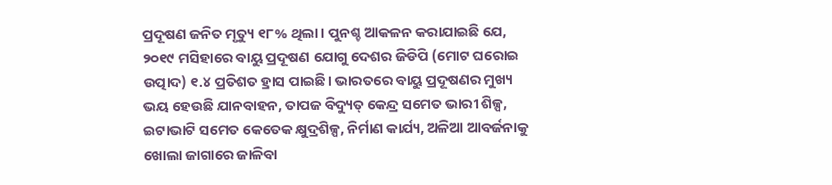ପ୍ରଦୂଷଣ ଜନିତ ମୃତ୍ୟୁ ୧୮% ଥିଲା। ପୁନଶ୍ଚ ଆକଳନ କରାଯାଇଛି ଯେ, ୨୦୧୯ ମସିହାରେ ବାୟୁ ପ୍ରଦୂଷଣ ଯୋଗୁ ଦେଶର ଜିଡିପି (ମୋଟ ଘରୋଇ ଉତ୍ପାଦ) ୧.୪ ପ୍ରତିଶତ ହ୍ରାସ ପାଇଛି। ଭାରତରେ ବାୟୁ ପ୍ରଦୂଷଣର ମୁଖ୍ୟ ଭୟ ହେଉଛି ଯାନବାହନ, ତାପଜ ବିଦ୍ୟୁତ୍‌ କେନ୍ଦ୍ର ସମେତ ଭାରୀ ଶିଳ୍ପ, ଇଟାଭାଟି ସମେତ କେତେକ କ୍ଷୁଦ୍ରଶିଳ୍ପ, ନିର୍ମାଣ କାର୍ଯ୍ୟ, ଅଳିଆ ଆବର୍ଜନାକୁ ଖୋଲା ଜାଗାରେ ଜାଳିବା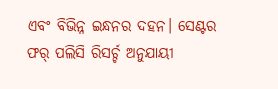ଏବଂ ବିଭିନ୍ନ ଇନ୍ଧନର ଦହନ। ସେଣ୍ଟର ଫର୍‌ ପଲିସି ରିସର୍ଚ୍ଚ ଅନୁଯାୟୀ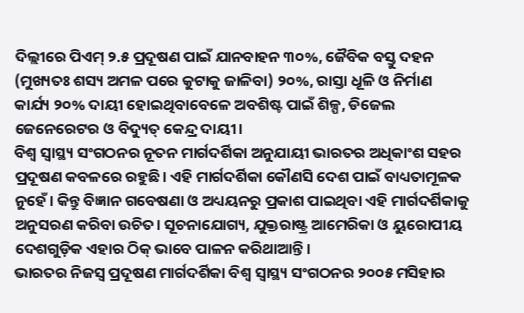ଦିଲ୍ଲୀରେ ପିଏମ୍‌ ୨.୫ ପ୍ରଦୂଷଣ ପାଇଁ ଯାନବାହନ ୩୦%, ଜୈବିକ ବସ୍ତୁ ଦହନ (ମୁଖ୍ୟତଃ ଶସ୍ୟ ଅମଳ ପରେ କୁଟାକୁ ଜାଳିବା) ୨୦%, ରାସ୍ତା ଧୂଳି ଓ ନିର୍ମାଣ କାର୍ଯ୍ୟ ୨୦% ଦାୟୀ ହୋଇଥିବାବେଳେ ଅବଶିଷ୍ଟ ପାଇଁ ଶିଳ୍ପ, ଡିଜେଲ ଜେନେରେଟର ଓ ବିଦ୍ୟୁତ୍‌ କେନ୍ଦ୍ର ଦାୟୀ।
ବିଶ୍ୱ ସ୍ବାସ୍ଥ୍ୟ ସଂଗଠନର ନୂତନ ମାର୍ଗଦର୍ଶିକା ଅନୁଯାୟୀ ଭାରତର ଅଧିକାଂଶ ସହର ପ୍ରଦୂଷଣ କବଳରେ ରହୁଛି। ଏହି ମାର୍ଗଦର୍ଶିକା କୌଣସି ଦେଶ ପାଇଁ ବାଧ୍ୟତାମୂଳକ ନୁହେଁ। କିନ୍ତୁ ବିଜ୍ଞାନ ଗବେଷଣା ଓ ଅଧ୍ୟୟନରୁ ପ୍ରକାଶ ପାଇଥିବା ଏହି ମାର୍ଗଦର୍ଶିକାକୁ ଅନୁସରଣ କରିବା ଉଚିତ। ସୂଚନାଯୋଗ୍ୟ, ଯୁକ୍ତରାଷ୍ଟ୍ର ଆମେରିକା ଓ ୟୁରୋପୀୟ ଦେଶଗୁଡ଼ିକ ଏହାର ଠିକ୍‌ ଭାବେ ପାଳନ କରିଥାଆନ୍ତି।
ଭାରତର ନିଜସ୍ବ ପ୍ରଦୂଷଣ ମାର୍ଗଦର୍ଶିକା ବିଶ୍ୱ ସ୍ବାସ୍ଥ୍ୟ ସଂଗଠନର ୨୦୦୫ ମସିହାର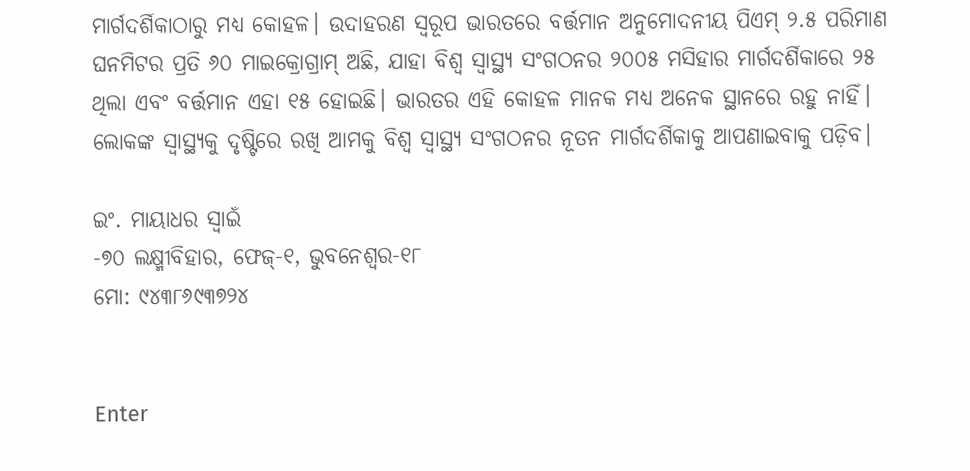ମାର୍ଗଦର୍ଶିକାଠାରୁ ମଧ୍ୟ କୋହଳ। ଉଦାହରଣ ସ୍ବରୂପ ଭାରତରେ ବର୍ତ୍ତମାନ ଅନୁମୋଦନୀୟ ପିଏମ୍‌ ୨.୫ ପରିମାଣ ଘନମିଟର ପ୍ରତି ୬୦ ମାଇକ୍ରୋଗ୍ରାମ୍‌ ଅଛି, ଯାହା ବିଶ୍ୱ ସ୍ବାସ୍ଥ୍ୟ ସଂଗଠନର ୨୦୦୫ ମସିହାର ମାର୍ଗଦର୍ଶିକାରେ ୨୫ ଥିଲା ଏବଂ ବର୍ତ୍ତମାନ ଏହା ୧୫ ହୋଇଛି। ଭାରତର ଏହି କୋହଳ ମାନକ ମଧ୍ୟ ଅନେକ ସ୍ଥାନରେ ରହୁ ନାହିଁ। ଲୋକଙ୍କ ସ୍ବାସ୍ଥ୍ୟକୁ ଦୃଷ୍ଟିରେ ରଖି ଆମକୁ ବିଶ୍ୱ ସ୍ବାସ୍ଥ୍ୟ ସଂଗଠନର ନୂତନ ମାର୍ଗଦର୍ଶିକାକୁ ଆପଣାଇବାକୁ ପଡ଼ିବ।

ଇଂ. ମାୟାଧର ସ୍ବାଇଁ
-୭୦ ଲକ୍ଷ୍ମୀବିହାର, ଫେଜ୍‌-୧, ଭୁବନେଶ୍ୱର-୧୮
ମୋ: ୯୪୩୮୬୯୩୭୨୪


Enter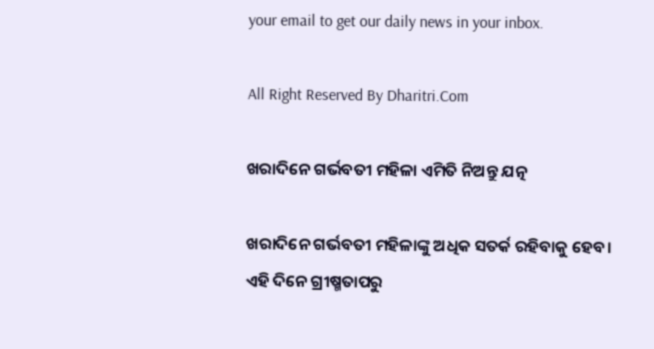your email to get our daily news in your inbox.

All Right Reserved By Dharitri.Com

ଖରାଦିନେ ଗର୍ଭବତୀ ମହିଳା ଏମିତି ନିଅନ୍ତୁ ଯତ୍ନ

ଖରାଦିନେ ଗର୍ଭବତୀ ମହିଳାଙ୍କୁ ଅଧିକ ସତର୍କ ରହିବାକୁ ହେବ। ଏହି ଦିନେ ଗ୍ରୀଷ୍ମତାପରୁ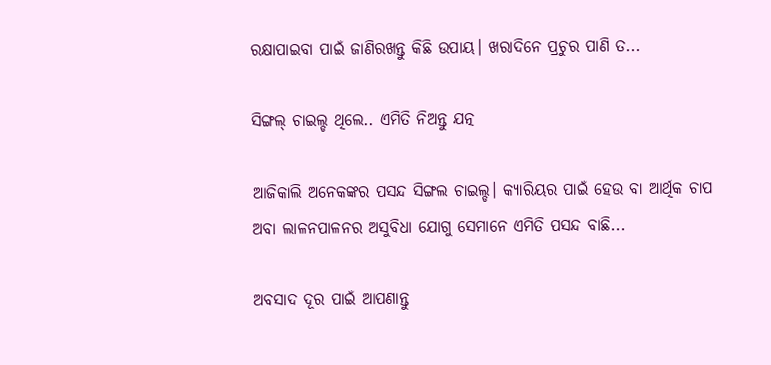ରକ୍ଷାପାଇବା ପାଇଁ ଜାଣିରଖନ୍ତୁ କିଛି ଉପାୟ। ଖରାଦିନେ ପ୍ରଚୁର ପାଣି ତ...

ସିଙ୍ଗଲ୍‌ ଚାଇଲ୍ଡ ଥିଲେ.. ଏମିତି ନିଅନ୍ତୁ ଯତ୍ନ

ଆଜିକାଲି ଅନେକଙ୍କର ପସନ୍ଦ ସିଙ୍ଗଲ ଚାଇଲ୍ଡ। କ୍ୟାରିୟର ପାଇଁ ହେଉ ବା ଆର୍ଥିକ ଚାପ ଅବା ଲାଳନପାଳନର ଅସୁବିଧା ଯୋଗୁ ସେମାନେ ଏମିତି ପସନ୍ଦ ବାଛି...

ଅବସାଦ ଦୂର ପାଇଁ ଆପଣାନ୍ତୁ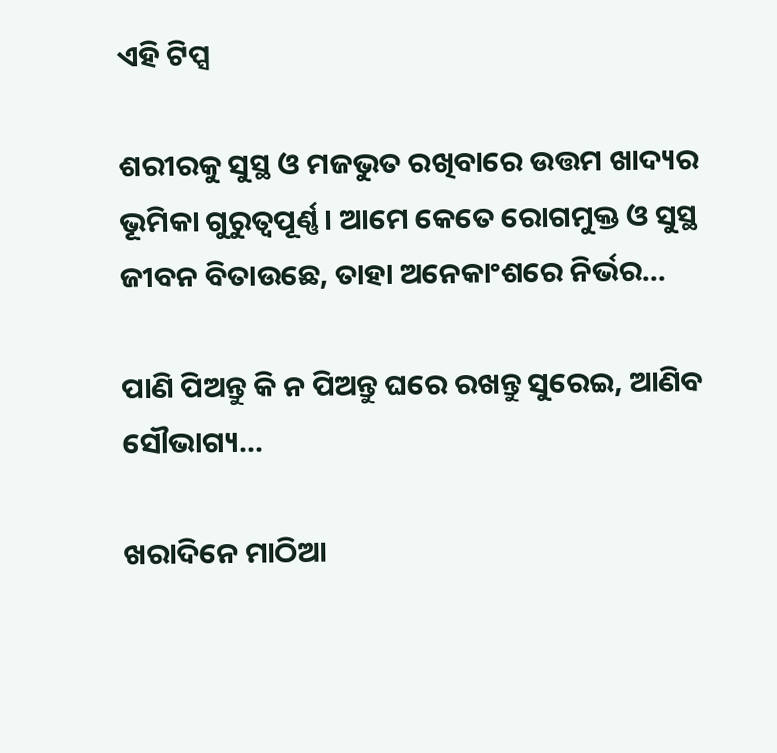ଏହି ଟିପ୍ସ

ଶରୀରକୁ ସୁସ୍ଥ ଓ ମଜଭୁତ ରଖିବାରେ ଉତ୍ତମ ଖାଦ୍ୟର ଭୂମିକା ଗୁରୁତ୍ୱପୂର୍ଣ୍ଣ। ଆମେ କେତେ ରୋଗମୁକ୍ତ ଓ ସୁସ୍ଥ ଜୀବନ ବିତାଉଛେ, ତାହା ଅନେକାଂଶରେ ନିର୍ଭର...

ପାଣି ପିଅନ୍ତୁ କି ନ ପିଅନ୍ତୁ ଘରେ ରଖନ୍ତୁ ସୁରେଇ, ଆଣିବ ସୌଭାଗ୍ୟ…

ଖରାଦିନେ ମାଠିଆ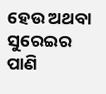ହେଉ ଅଥବା ସୁରେଇର ପାଣି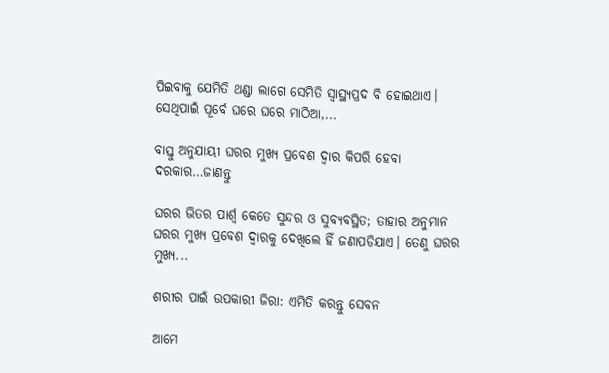ପିଇବାକୁ ଯେମିତି ଥଣ୍ଡା ଲାଗେ ସେମିତି ସ୍ବାସ୍ଥ୍ୟପ୍ରଦ ବି ହୋଇଥାଏ। ସେଥିପାଇଁ ପୂର୍ବେ ଘରେ ଘରେ ମାଠିଆ,...

ବାସ୍ତୁ ଅନୁଯାୟୀ ଘରର ମୁଖ୍ୟ ପ୍ରବେଶ ଦ୍ୱାର କିପରି ହେବା ଦରକାର…ଜାଣନ୍ତୁ

ଘରର ଭିତର ପାର୍ଶ୍ୱ କେତେ ସୁନ୍ଦର ଓ ସୁବ୍ୟବସ୍ଥିତ; ତାହାର ଅନୁମାନ ଘରର ମୁଖ୍ୟ ପ୍ରବେଶ ଦ୍ୱାରକୁ ଦେଖିଲେ ହିଁ ଜଣାପଡିଯାଏ। ତେଣୁ ଘରର ମୁଖ୍ୟ...

ଶରୀର ପାଇଁ ଉପକାରୀ ଜିରା: ଏମିତି କରନ୍ତୁ ସେବନ

ଆମେ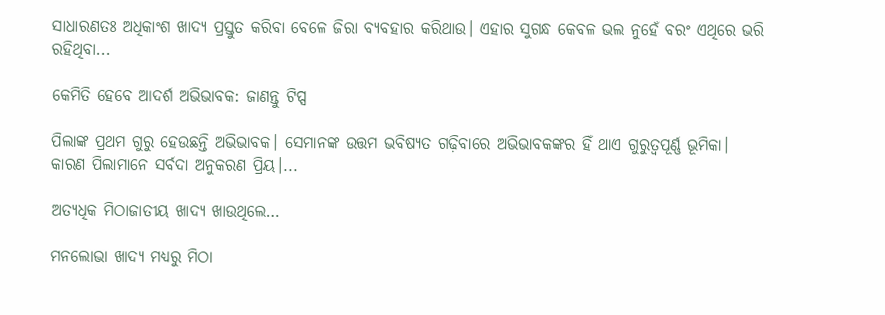ସାଧାରଣତଃ ଅଧିକାଂଶ ଖାଦ୍ୟ ପ୍ରସ୍ତୁତ କରିବା ବେଳେ ଜିରା ବ୍ୟବହାର କରିଥାଉ। ଏହାର ସୁଗନ୍ଧ କେବଳ ଭଲ ନୁହେଁ ବରଂ ଏଥିରେ ଭରି ରହିଥିବା...

କେମିତି ହେବେ ଆଦର୍ଶ ଅଭିଭାବକ: ଜାଣନ୍ତୁ ଟିପ୍ସ

ପିଲାଙ୍କ ପ୍ରଥମ ଗୁରୁ ହେଉଛନ୍ତି ଅଭିଭାବକ। ସେମାନଙ୍କ ଉତ୍ତମ ଭବିଷ୍ୟତ ଗଢ଼ିବାରେ ଅଭିଭାବକଙ୍କର ହିଁ ଥାଏ ଗୁରୁତ୍ୱପୂର୍ଣ୍ଣ ଭୂମିକା। କାରଣ ପିଲାମାନେ ସର୍ବଦା ଅନୁକରଣ ପ୍ରିୟ।...

ଅତ୍ୟଧିକ ମିଠାଜାତୀୟ ଖାଦ୍ୟ ଖାଉଥିଲେ…

ମନଲୋଭା ଖାଦ୍ୟ ମଧ୍ୟରୁ ମିଠା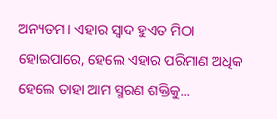ଅନ୍ୟତମ। ଏହାର ସ୍ବାଦ ହୁଏତ ମିଠା ହୋଇପାରେ, ହେଲେ ଏହାର ପରିମାଣ ଅଧିକ ହେଲେ ତାହା ଆମ ସ୍ମରଣ ଶକ୍ତିକୁ...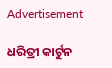Advertisement

ଧରିତ୍ରୀ କାର୍ଟୁନ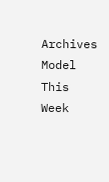Archives
Model This Week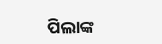ପିଲାଙ୍କ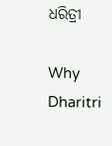ଧରିତ୍ରୀ

Why Dharitri